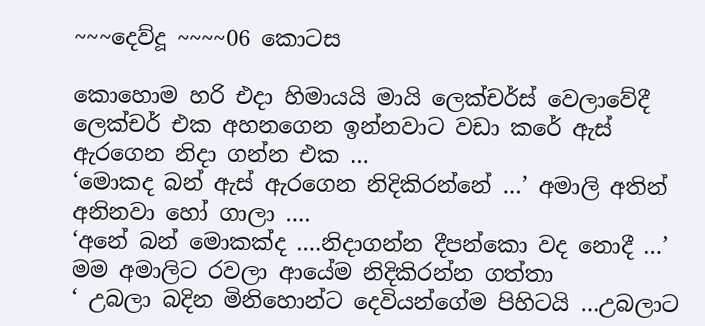~~~දෙව්දූ ~~~~06 කොටස

කොහොම හරි එදා හිමායයි මායි ලෙක්චර්ස් වෙලාවේදී ලෙක්චර් එක අහනගෙන ඉන්නවාට වඩා කරේ ඇස් ඇරගෙන නිදා ගන්න එක …
‘මොකද බන් ඇස් ඇරගෙන නිදිකිරන්නේ …’ අමාලි අතින් අනිනවා හෝ ගාලා ….
‘අනේ බන් මොකක්ද ….නිදාගන්න දීපන්කො වද නොදී …’ මම අමාලිට රවලා ආයේම නිදිකිරන්න ගත්තා
‘ උබලා බදින මිනිහොන්ට දෙවියන්ගේම පිහිටයි …උබලාට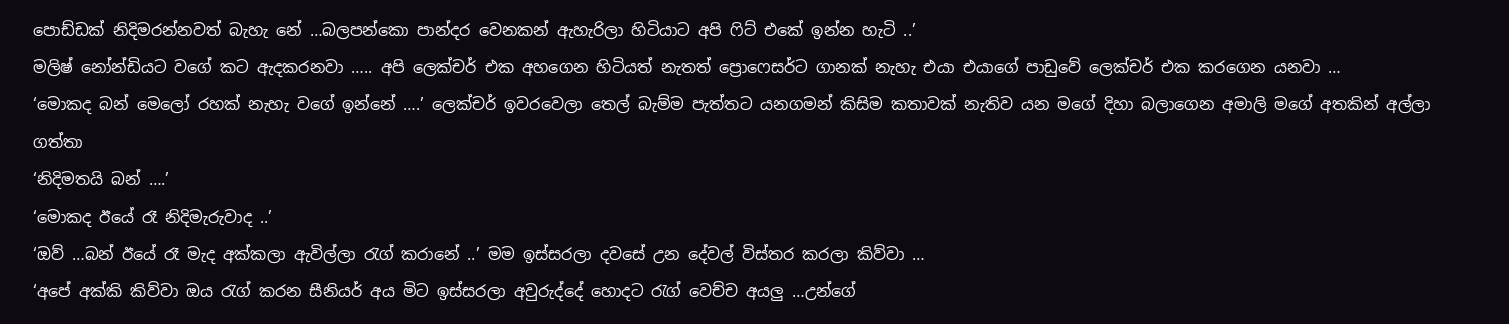පොඩ්ඩක් නිදිමරන්නවත් බැහැ නේ …බලපන්කො පාන්දර වෙනකන් ඇහැරිලා හිටියාට අපි ෆිට් එකේ ඉන්න හැටි ..’
මලිෂ් නෝන්ඩියට වගේ කට ඇදකරනවා ….. අපි ලෙක්චර් එක අහගෙන හිටියත් නැතත් ප්‍රොෆෙසර්ට ගානක් නැහැ එයා එයාගේ පාඩුවේ ලෙක්චර් එක කරගෙන යනවා …
‘මොකද බන් මෙලෝ රහක් නැහැ වගේ ඉන්නේ ….’ ලෙක්චර් ඉවරවෙලා තෙල් බැම්ම පැත්තට යනගමන් කිසිම කතාවක් නැතිව යන මගේ දිහා බලාගෙන අමාලි මගේ අතකින් අල්ලා ගත්තා
‘නිදිමතයි බන් ….’
‘මොකද ඊයේ රෑ නිදිමැරුවාද ..’
‘ඔව් …බන් ඊයේ රෑ මැද අක්කලා ඇවිල්ලා රැග් කරානේ ..’ මම ඉස්සරලා දවසේ උන දේවල් විස්තර කරලා කිව්වා …
‘අපේ අක්කි කිව්වා ඔය රැග් කරන සීනියර් අය මිට ඉස්සරලා අවුරුද්දේ හොදට රැග් වෙච්ච අයලු …උන්ගේ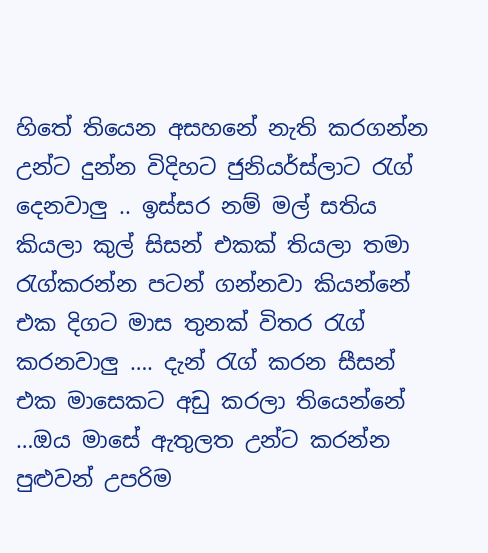හිතේ තියෙන අසහනේ නැති කරගන්න උන්ට දුන්න විදිහට ජුනියර්ස්ලාට රැග් දෙනවාලු .. ඉස්සර නම් මල් සතිය කියලා කුල් සිසන් එකක් තියලා තමා රැග්කරන්න පටන් ගන්නවා කියන්නේ එක දිගට මාස තුනක් විතර රැග්‍ කරනවාලු …. දැන් රැග්‍ කරන සීසන් එක මාසෙකට අඩු කරලා තියෙන්නේ …ඔය මාසේ ඇතුලත උන්ට කරන්න පුළුවන් උපරිම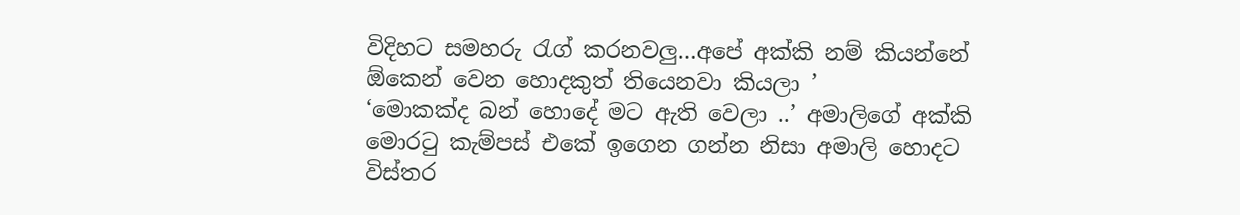විදිහට සමහරු රැග් කරනවලු…අපේ අක්කි නම් කියන්නේ ඕකෙන් වෙන හොදකුත් තියෙනවා කියලා ’
‘මොකක්ද බන් හොදේ මට ඇති වෙලා ..’ අමාලිගේ අක්කි මොරටු කැම්පස් එකේ ඉගෙන ගන්න නිසා අමාලි හොදට විස්තර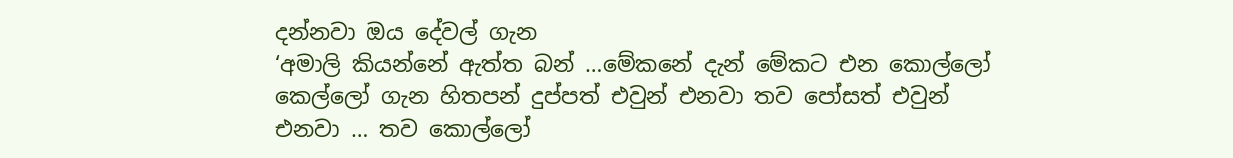දන්නවා ඔය දේවල් ගැන
‘අමාලි කියන්නේ ඇත්ත බන් …මේකනේ දැන් මේකට එන කොල්ලෝ කෙල්ලෝ ගැන හිතපන් දුප්පත් එවුන් එනවා තව පෝසත් එවුන් එනවා … තව කොල්ලෝ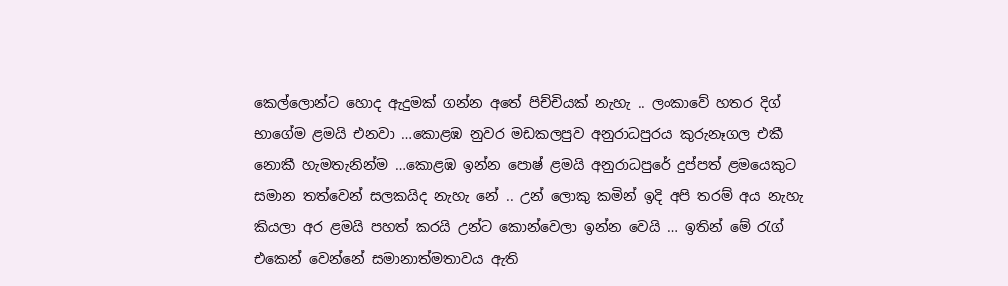කෙල්ලොන්ට හොද ඇදුමක් ගන්න අතේ පිච්චියක් නැහැ .. ලංකාවේ හතර දිග් භාගේම ළමයි එනවා …කොළඹ නුවර මඩකලපුව අනුරාධපුරය කුරුනෑගල එකී නොකී හැමතැනින්ම …කොළඹ ඉන්න පොෂ් ළමයි අනුරාධපුරේ දුප්පත් ළමයෙකුට සමාන තත්වෙන් සලකයිද නැහැ නේ .. උන් ලොකු කමින් ඉදි අපි තරම් අය නැහැ කියලා අර ළමයි පහත් කරයි උන්ට කොන්වෙලා ඉන්න වෙයි … ඉතින් මේ රැග් එකෙන් වෙන්නේ සමානාත්මතාවය ඇති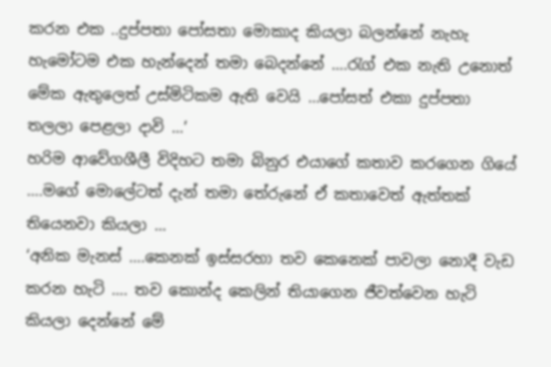කරන එක ..දුප්පතා පෝසතා මොකාද කියලා බලන්නේ නැහැ හැමෝටම එක හැන්දෙන් තමා බෙදන්නේ ….රැග් එක නැති උනොත් මේක ඇතුලෙත් උස්මිටිකම ඇති වෙයි …පෝසත් එකා දුප්පතා තලලා පෙළලා දාවි …’
හරිම ආවේගශීලී විදිහට තමා බිනුර එයාගේ කතාව කරගෙන ගියේ ….මගේ මොලේටත් දැන් තමා තේරුනේ ඒ කතාවෙත් ඇත්තක් තියෙනවා කියලා …
‘අනික මැනස් ….කෙනක් ඉස්සරහා තව කෙනෙක් පාවලා නොදී වැඩ කරන හැටි …. තව කොන්ද කෙලින් තියාගෙන ජීවත්වෙන හැටි කියලා දෙන්නේ මේ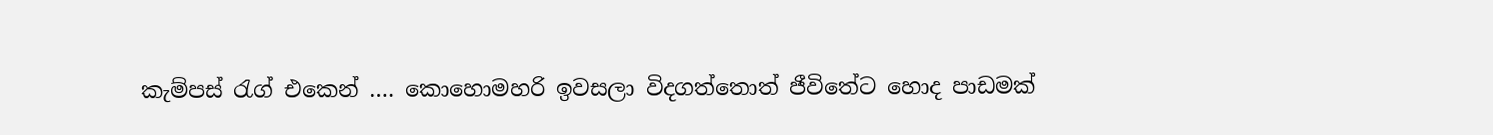කැම්පස් රැග් එකෙන් …. කොහොමහරි ඉවසලා විදගත්තොත් ජීවිතේට හොද පාඩමක්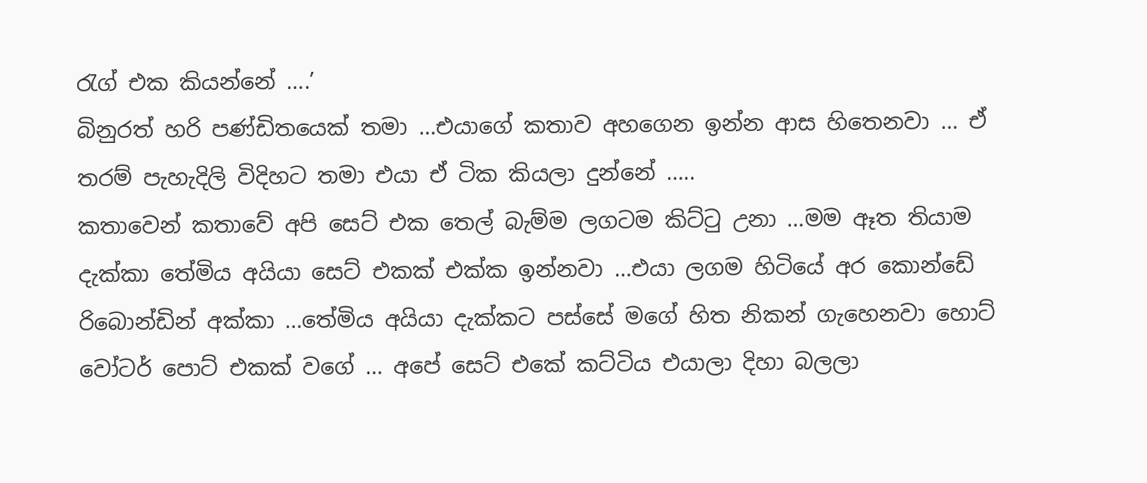රැග් එක කියන්නේ ….’
බිනුරත් හරි පණ්ඩිතයෙක් තමා …එයාගේ කතාව අහගෙන ඉන්න ආස හිතෙනවා … ඒ තරම් පැහැදිලි විදිහට තමා එයා ඒ ටික කියලා දුන්නේ …..
කතාවෙන් කතාවේ අපි සෙට් එක තෙල් බැම්ම ලගටම කිට්ටු උනා …මම ඈත තියාම දැක්කා තේමිය අයියා සෙට් එකක් එක්ක ඉන්නවා …එයා ලගම හිටියේ අර කොන්ඩේ රිබොන්ඩින් අක්කා …තේමිය අයියා දැක්කට පස්සේ මගේ හිත නිකන් ගැහෙනවා හොට් වෝටර් පොට් එකක් වගේ … අපේ සෙට් එකේ කට්ටිය එයාලා දිහා බලලා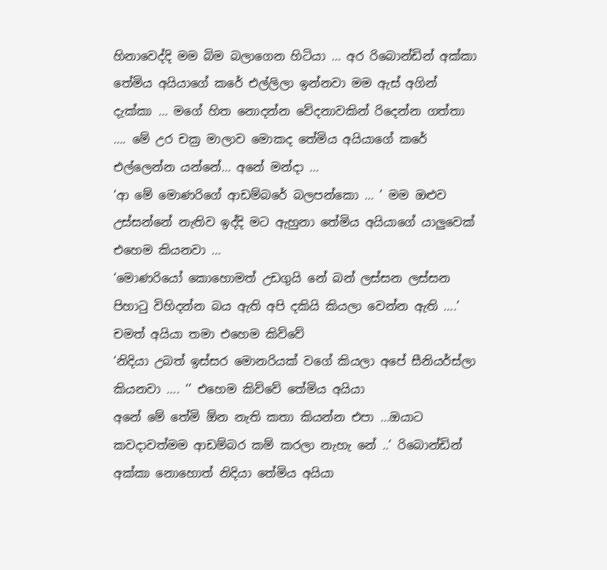හිනාවෙද්දි මම බිම බලාගෙන හිටියා … අර රිබොන්ඩින් අක්කා තේමිය අයියාගේ කරේ එල්ලිලා ඉන්නවා මම ඇස් අගින් දැක්කා … මගේ හිත නොදන්න වේදනාවකින් රිදෙන්න ගත්තා …. මේ උර චක්‍ර මාලාව මොකද තේමිය අයියාගේ කරේ එල්ලෙන්න යන්නේ… අනේ මන්දා …
‘ආ මේ මොණරිගේ ආඩම්බරේ බලපන්කො … ’ මම ඔළුව උස්සන්නේ නැතිව ඉද්දි මට ඇහුනා තේමිය අයියාගේ යාලුවෙක් එහෙම කියනවා …
‘මොණරියෝ කොහොමත් උඩගුයි නේ බන් ලස්සන ලස්සන පිහාටු විහිදන්න බය ඇති අපි දකියි කියලා වෙන්න ඇති ….’ චමත් අයියා තමා එහෙම කිව්වේ
‘නිදියා උබත් ඉස්සර මොනරියක් වගේ කියලා අපේ සීනියර්ස්ලා කියනවා …. ‘’ එහෙම කිව්වේ තේමිය අයියා
අනේ මේ තේමි ඕන නැති කතා කියන්න එපා …ඔයාට කවදාවත්මම ආඩම්බර කම් කරලා නැහැ නේ ..’ රිබොන්ඩින් අක්කා නොහොත් නිදියා තේමිය අයියා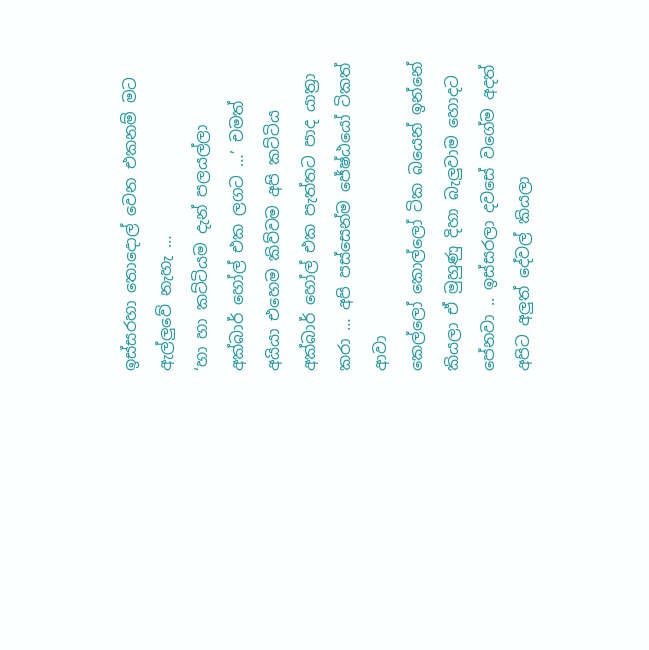ඉස්සරහා තොදොල් වෙන එකනම් මට ඇල්ලුවේ නැහැ …
‘හා හා කට්ටියම දැන් පලයල්ලා අක්බාර් හෝල් එක ලගට …’ චමත් අයියා එහෙම කිව්වම අපි කට්ටිය අක්බාර් හෝල් එක පැත්තට පාද යාත්‍රා කරා … අපි පස්සෙන්ම ජේෂ්ඨයෝ ටිකත් ආවා
කෙල්ලෝ කොල්ලෝ ටික බයෙන් ඉන්නේ කියලා ඒ මුහුණු දිහා බැලුවාම හොදට පේනවා .. ඉස්සරලා දවසේ වගේම අදත් අපිට අලුත් දේවල් කියලා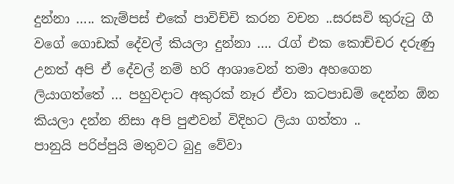දුන්නා ….. කැම්පස් එකේ පාවිච්චි කරන වචන ..සරසවි කුරුටු ගී වගේ ගොඩක් දේවල් කියලා දුන්නා …. රැග් එක කොච්චර දරුණු උනත් අපි ඒ දේවල් නම් හරි ආශාවෙන් තමා අහගෙන ලියාගත්තේ … පහුවදාට අකුරක් නෑර ඒවා කටපාඩම් දෙන්න ඕන කියලා දන්න නිසා අපි පුළුවන් විදිහට ලියා ගත්තා ..
පානුයි පරිප්පුයි මතුවට බුදු වේවා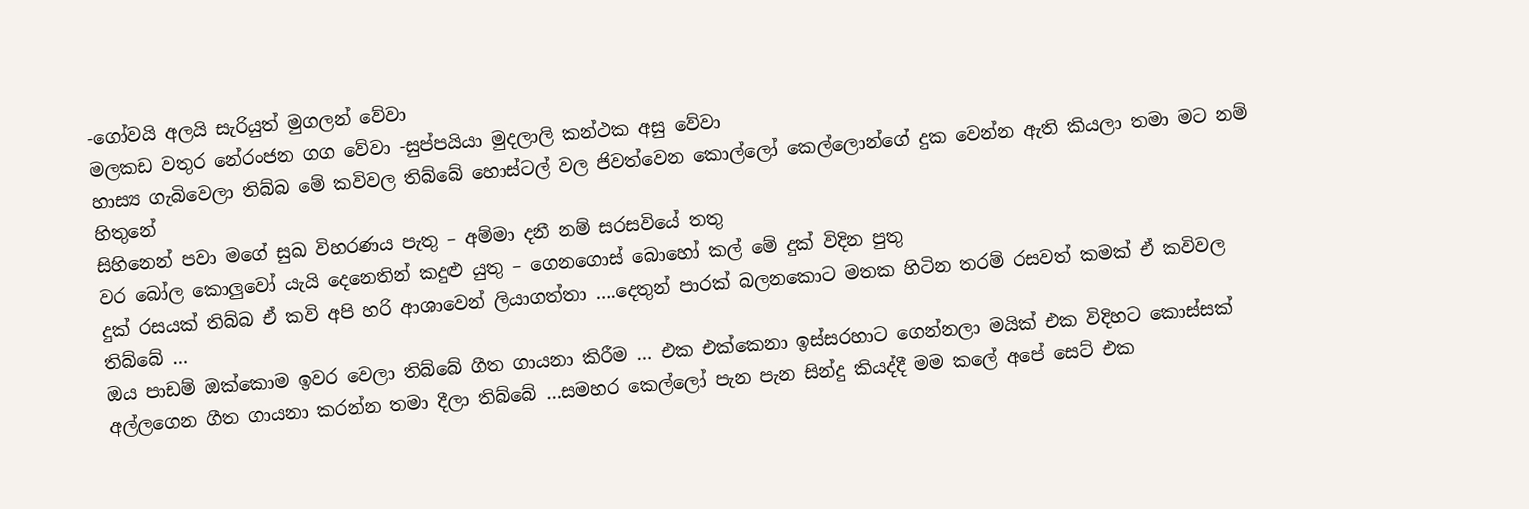-ගෝවයි අලයි සැරියුත් මුගලන් වේවා
මලකඩ වතුර නේරංජන ගග වේවා -සුප්පයියා මුදලාලි කන්ථක අසු වේවා
හාස්‍ය ගැබිවෙලා තිබ්බ මේ කවිවල තිබ්බේ හොස්ටල් වල ජිවත්වෙන කොල්ලෝ කෙල්ලොන්ගේ දුක වෙන්න ඇති කියලා තමා මට නම් හිතුනේ
සිහිනෙන් පවා මගේ සුඛ විහරණය පැතු – අම්මා දනී නම් සරසවියේ තතු
වර බෝල කොලුවෝ යැයි දෙනෙතින් කදුළු යුතු – ගෙනගොස් බොහෝ කල් මේ දුක් විදින පුතු
දුක් රසයක් තිබ්බ ඒ කවි අපි හරි ආශාවෙන් ලියාගත්තා ….දෙතුන් පාරක් බලනකොට මතක හිටින තරම් රසවත් කමක් ඒ කවිවල තිබ්බේ …
ඔය පාඩම් ඔක්කොම ඉවර වෙලා තිබ්බේ ගීත ගායනා කිරීම … එක එක්කෙනා ඉස්සරහාට ගෙන්නලා මයික් එක විදිහට කොස්සක් අල්ලගෙන ගීත ගායනා කරන්න තමා දීලා තිබ්බේ …සමහර කෙල්ලෝ පැන පැන සින්දු කියද්දී මම කලේ අපේ සෙට් එක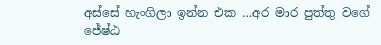අස්සේ හැංගිලා ඉන්න එක …අර මාර පුත්තු වගේ ජේෂ්ඨ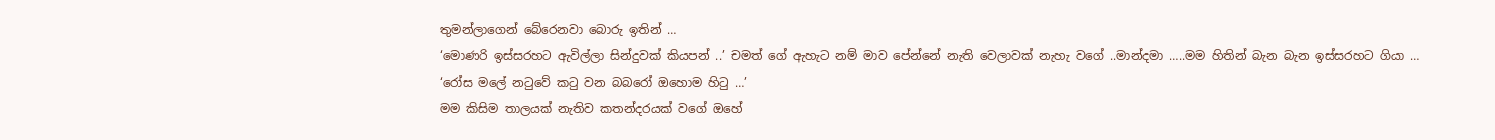තුමන්ලාගෙන් බේරෙනවා බොරු ඉතින් …
‘මොණරි ඉස්සරහට ඇවිල්ලා සින්දුවක් කියපන් ..’ චමත් ගේ ඇහැට නම් මාව පේන්නේ නැති වෙලාවක් නැහැ වගේ ..මාන්දමා …..මම හිතින් බැන බැන ඉස්සරහට ගියා …
‘රෝස මලේ නටුවේ කටු වන බබරෝ ඔහොම හිටු …’
මම කිසිම තාලයක් නැතිව කතන්දරයක් වගේ ඔහේ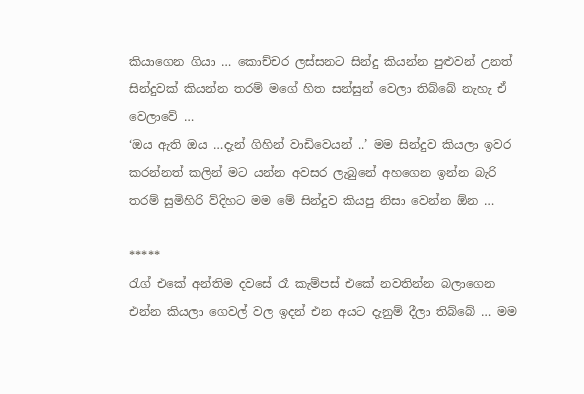කියාගෙන ගියා … කොච්චර ලස්සනට සින්දු කියන්න පුළුවන් උනත් සින්දුවක් කියන්න තරම් මගේ හිත සන්සුන් වෙලා තිබ්බේ නැහැ ඒ වෙලාවේ …
‘ඔය ඇති ඔය …දැන් ගිහින් වාඩිවෙයන් ..’ මම සින්දුව කියලා ඉවර කරන්නත් කලින් මට යන්න අවසර ලැබුනේ අහගෙන ඉන්න බැරි තරම් සුමිහිරි ව්දිහට මම මේ සින්දුව කියපු නිසා වෙන්න ඕන …

*****
රැග් එකේ අන්තිම දවසේ රෑ කැම්පස් එකේ නවතින්න බලාගෙන එන්න කියලා ගෙවල් වල ඉදන් එන අයට දැනුම් දීලා තිබ්බේ … මම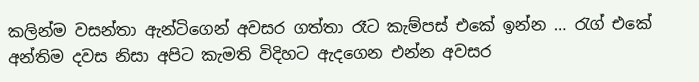කලින්ම වසන්තා ඇන්ටිගෙන් අවසර ගත්තා රෑට කැම්පස් එකේ ඉන්න … රැග් එකේ අන්තිම දවස නිසා අපිට කැමති විදිහට ඇදගෙන එන්න අවසර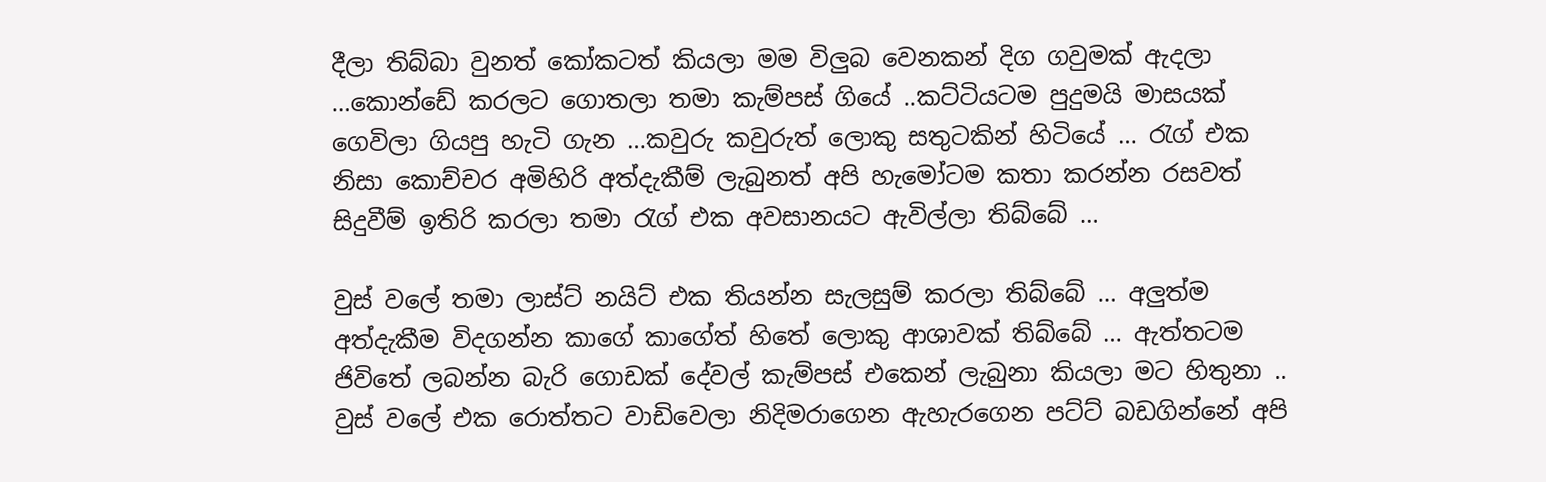දීලා තිබ්බා වුනත් කෝකටත් කියලා මම විලුබ වෙනකන් දිග ගවුමක් ඇදලා …කොන්ඩේ කරලට ගොතලා තමා කැම්පස් ගියේ ..කට්ටියටම පුදුමයි මාසයක් ගෙවිලා ගියපු හැටි ගැන …කවුරු කවුරුත් ලොකු සතුටකින් හිටියේ … රැග් එක නිසා කොච්චර අමිහිරි අත්දැකීම් ලැබුනත් අපි හැමෝටම කතා කරන්න රසවත් සිදුවීම් ඉතිරි කරලා තමා රැග් එක අවසානයට ඇවිල්ලා තිබ්බේ …

වුස් වලේ තමා ලාස්ට් නයිට් එක තියන්න සැලසුම් කරලා තිබ්බේ … අලුත්ම අත්දැකීම විදගන්න කාගේ කාගේත් හිතේ ලොකු ආශාවක් තිබ්බේ … ඇත්තටම ජිවිතේ ලබන්න බැරි ගොඩක් දේවල් කැම්පස් එකෙන් ලැබුනා කියලා මට හිතුනා .. වුස් වලේ එක රොත්තට වාඩිවෙලා නිදිමරාගෙන ඇහැරගෙන පට්ට් බඩගින්නේ අපි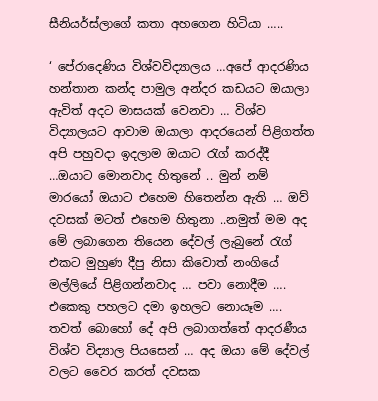සීනියර්ස්ලාගේ කතා අහගෙන හිටියා …..

‘ පේරාදෙණිය විශ්වවිද්‍යාලය …අපේ ආදරණිය හන්තාන කන්ද පාමුල අන්දර කඩයට ඔයාලා ඇවිත් අදට මාසයක් වෙනවා … විශ්ව විද්‍යාලයට ආවාම ඔයාලා ආදරයෙන් පිළිගත්ත අපි පහුවදා ඉදලාම ඔයාට රැග්‍ කරද්දී …ඔයාට මොනවාද හිතුනේ .. මුන් නම් මාරයෝ ඔයාට එහෙම හිතෙන්න ඇති … ඔව් දවසක් මටත් එහෙම හිතුනා ..නමුත් මම අද මේ ලබාගෙන තියෙන දේවල් ලැබුනේ රැග් එකට මුහුණ දීපු නිසා කිවොත් නංගියේ මල්ලියේ පිළිගන්නවාද … පවා නොදීම …. එකෙකු පහලට දමා ඉහලට නොයෑම …. තවත් බොහෝ දේ අපි ලබාගත්තේ ආදරණීය විශ්ව විද්‍යාල පියසෙන් … අද ඔයා මේ දේවල් වලට වෛර කරත් දවසක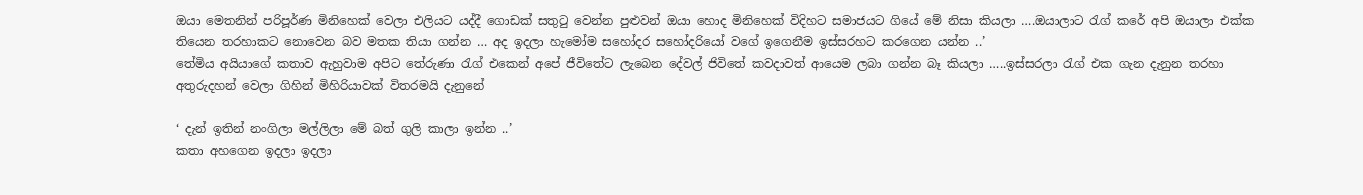ඔයා මෙතනින් පරිපූර්ණ මිනිහෙක් වෙලා එලියට යද්දී ගොඩක් සතුටු වෙන්න පුළුවන් ඔයා හොද මිනිහෙක් විදිහට සමාජයට ගියේ මේ නිසා කියලා ….ඔයාලාට රැග්‍ කරේ අපි ඔයාලා එක්ක තියෙන තරහාකට නොවෙන බව මතක තියා ගන්න … අද ඉදලා හැමෝම සහෝදර සහෝදරියෝ වගේ ඉගෙනීම ඉස්සරහට කරගෙන යන්න ..’
තේමිය අයියාගේ කතාව ඇහුවාම අපිට තේරුණා රැග්‍ එකෙන් අපේ ජීවිතේට ලැබෙන දේවල් ජිවිතේ කවදාවත් ආයෙම ලබා ගන්න බෑ කියලා …..ඉස්සරලා රැග් එක ගැන දැනුන තරහා අතුරුදහන් වෙලා ගිහින් මිහිරියාවක් විතරමයි දැනුනේ

‘ දැන් ඉතින් නංගිලා මල්ලිලා මේ බත් ගුලි කාලා ඉන්න ..’
කතා අහගෙන ඉදලා ඉදලා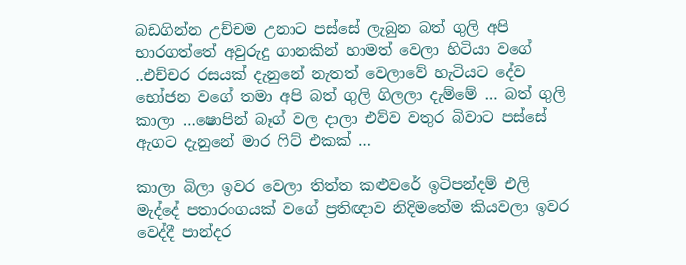බඩගින්න උච්චම උනාට පස්සේ ලැබුන බත් ගුලි අපි භාරගත්තේ අවුරුදු ගානකින් හාමත් වෙලා හිටියා වගේ ..එච්චර රසයක් දැනුනේ නැතත් වෙලාවේ හැටියට දේව භෝජන වගේ තමා අපි බත් ගුලි ගිලලා දැම්මේ … බත් ගුලි කාලා …ෂොපින් බෑග් වල දාලා එව්ව වතුර බිවාට පස්සේ ඇගට දැනුනේ මාර ෆිට් එකක් …

කාලා බිලා ඉවර වෙලා තිත්ත කළුවරේ ඉටිපන්දම් එලි මැද්දේ පතාරංගයක් වගේ ප්‍රතිඥාව නිදිමතේම කියවලා ඉවර වෙද්දී පාන්දර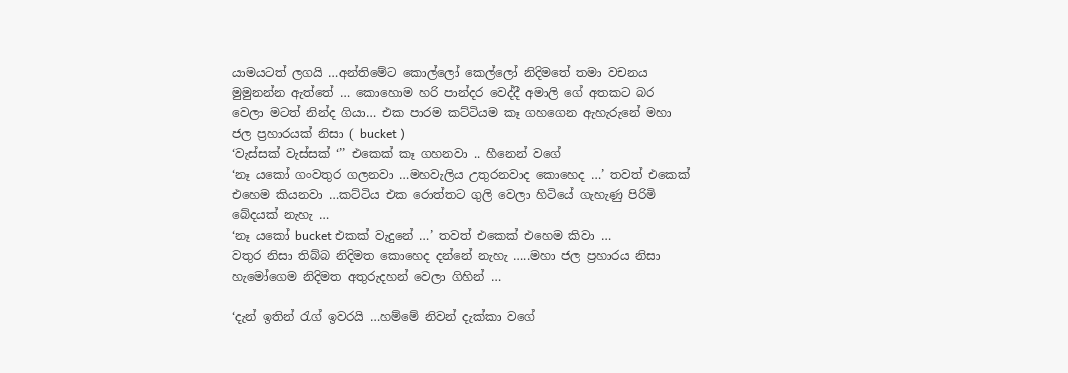යාමයටත් ලගයි …අන්තිමේට කොල්ලෝ කෙල්ලෝ නිදිමතේ තමා වචනය මුමුනන්න ඇත්තේ … කොහොම හරි පාන්දර වෙද්දී අමාලි ගේ අතකට බර වෙලා මටත් නින්ද ගියා… එක පාරම කට්ටියම කෑ ගහගෙන ඇහැරුනේ මහා ජල ප්‍රහාරයක් නිසා ( bucket )
‘වැස්සක් වැස්සක් ‘’’ එකෙක් කෑ ගහනවා .. හීනෙන් වගේ
‘නෑ යකෝ ගංවතුර ගලනවා …මහවැලිය උතුරනවාද කොහෙද …’ තවත් එකෙක් එහෙම කියනවා …කට්ටිය එක රොත්තට ගුලි වෙලා හිටියේ ගැහැණු පිරිමි බේදයක් නැහැ …
‘නෑ යකෝ bucket එකක් වැදුනේ …’ තවත් එකෙක් එහෙම කිවා …
වතුර නිසා තිබ්බ නිදිමත කොහෙද දන්නේ නැහැ …..මහා ජල ප්‍රහාරය නිසා හැමෝගෙම නිදිමත අතුරුදහන් වෙලා ගිහින් …

‘දැන් ඉතින් රැග් ඉවරයි …හම්මේ නිවන් දැක්කා වගේ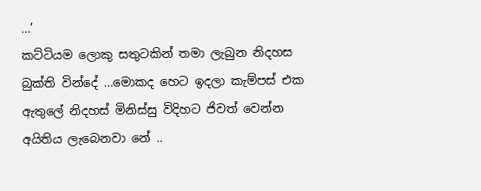…’
කට්ටියම ලොකු සතුටකින් තමා ලැබුන නිදහස බුක්ති වින්දේ …මොකද හෙට ඉදලා කැම්පස් එක ඇතුලේ නිදහස් මිනිස්සු විදිහට ජිවත් වෙන්න අයිතිය ලැබෙනවා නේ ..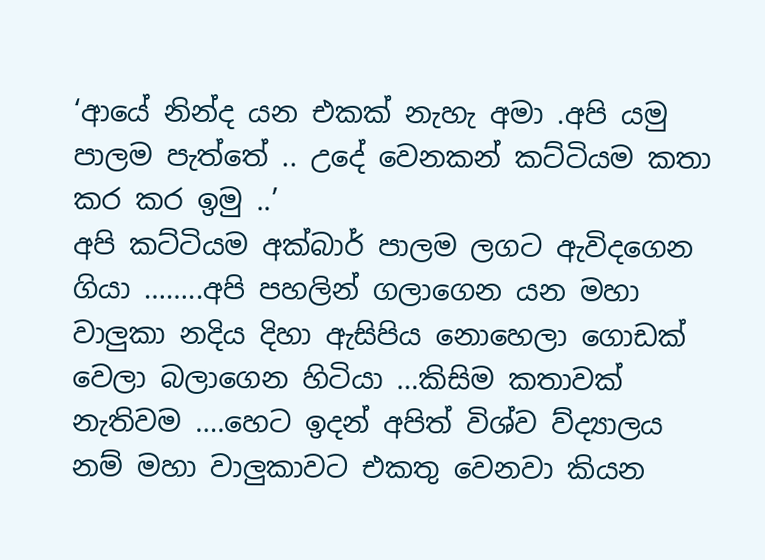‘ආයේ නින්ද යන එකක් නැහැ අමා .අපි යමු පාලම පැත්තේ .. උදේ වෙනකන් කට්ටියම කතා කර කර ඉමු ..’
අපි කට්ටියම අක්බාර් පාලම ලගට ඇවිදගෙන ගියා ……..අපි පහලින් ගලාගෙන යන මහා වාලුකා නදිය දිහා ඇසිපිය නොහෙලා ගොඩක් වෙලා බලාගෙන හිටියා …කිසිම කතාවක් නැතිවම ….හෙට ඉදන් අපිත් විශ්ව ව්ද්‍යාලය නම් මහා වාලුකාවට එකතු වෙනවා කියන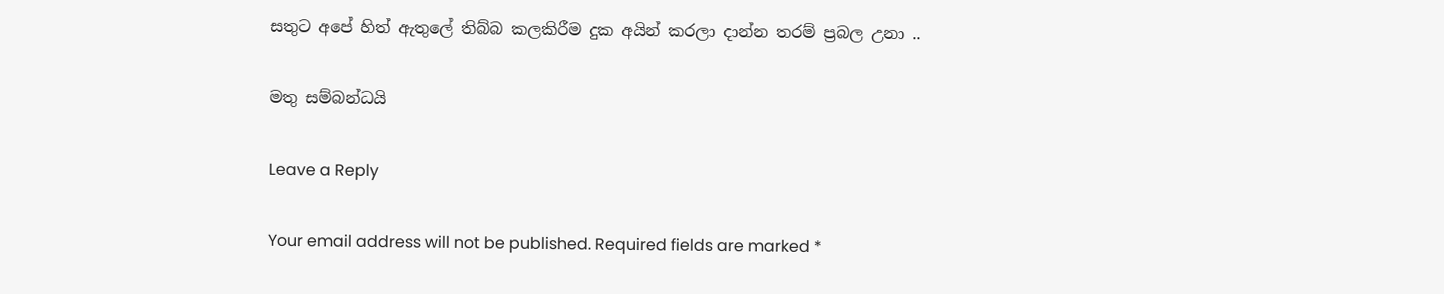සතුට අපේ හිත් ඇතුලේ තිබ්බ කලකිරීම දුක අයින් කරලා දාන්න තරම් ප්‍රබල උනා ..

මතු සම්බන්ධයි

Leave a Reply

Your email address will not be published. Required fields are marked *